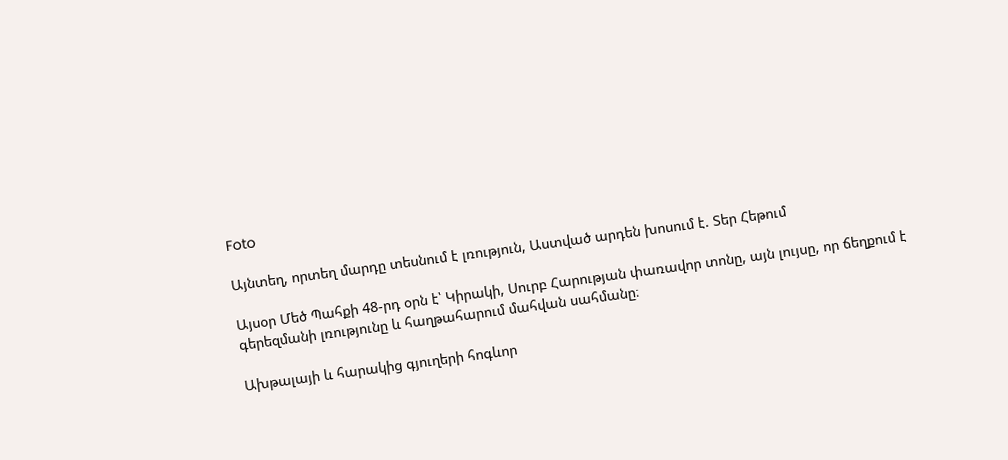Foto

Այնտեղ, որտեղ մարդը տեսնում է լռություն, Աստված արդեն խոսում է. Տեր Հեթում

Այսօր Մեծ Պահքի 48-րդ օրն է՝ Կիրակի, Սուրբ Հարության փառավոր տոնը, այն լույսը, որ ճեղքում է գերեզմանի լռությունը և հաղթահարում մահվան սահմանը։

Ախթալայի և հարակից գյուղերի հոգևոր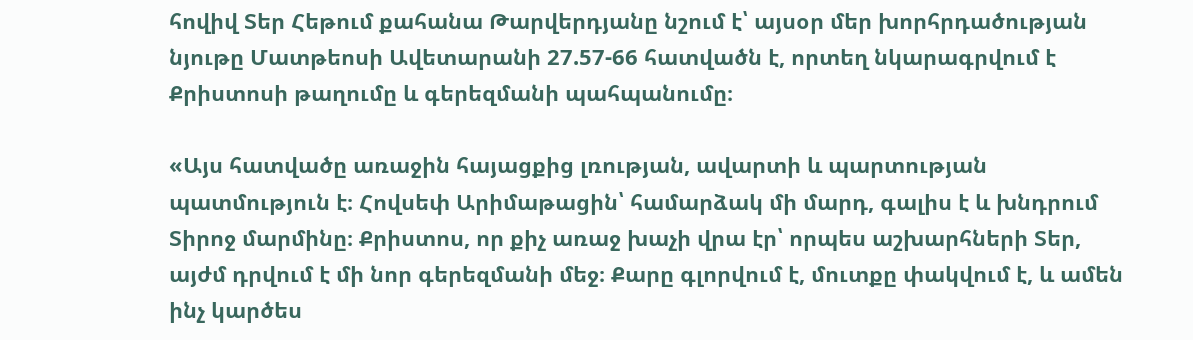հովիվ Տեր Հեթում քահանա Թարվերդյանը նշում է՝ այսօր մեր խորհրդածության նյութը Մատթեոսի Ավետարանի 27.57-66 հատվածն է, որտեղ նկարագրվում է Քրիստոսի թաղումը և գերեզմանի պահպանումը։

«Այս հատվածը առաջին հայացքից լռության, ավարտի և պարտության պատմություն է։ Հովսեփ Արիմաթացին՝ համարձակ մի մարդ, գալիս է և խնդրում Տիրոջ մարմինը։ Քրիստոս, որ քիչ առաջ խաչի վրա էր՝ որպես աշխարհների Տեր, այժմ դրվում է մի նոր գերեզմանի մեջ։ Քարը գլորվում է, մուտքը փակվում է, և ամեն ինչ կարծես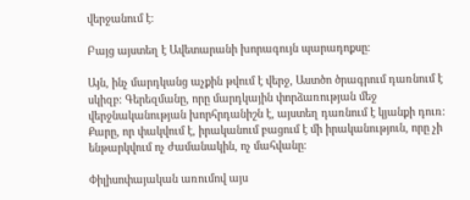վերջանում է։

Բայց այստեղ է Ավետարանի խորագույն պարադոքսը։

Այն, ինչ մարդկանց աչքին թվում է վերջ, Աստծո ծրագրում դառնում է սկիզբ։ Գերեզմանը, որը մարդկային փորձառության մեջ վերջնականության խորհրդանիշն է, այստեղ դառնում է կյանքի դուռ։ Քարը, որ փակվում է, իրականում բացում է մի իրականություն, որը չի ենթարկվում ոչ ժամանակին, ոչ մահվանը։

Փիլիսոփայական առումով այս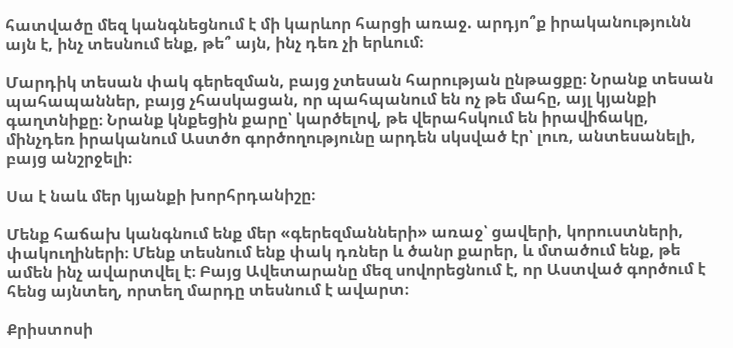հատվածը մեզ կանգնեցնում է մի կարևոր հարցի առաջ. արդյո՞ք իրականությունն այն է, ինչ տեսնում ենք, թե՞ այն, ինչ դեռ չի երևում։

Մարդիկ տեսան փակ գերեզման, բայց չտեսան հարության ընթացքը։ Նրանք տեսան պահապաններ, բայց չհասկացան, որ պահպանում են ոչ թե մահը, այլ կյանքի գաղտնիքը։ Նրանք կնքեցին քարը՝ կարծելով, թե վերահսկում են իրավիճակը, մինչդեռ իրականում Աստծո գործողությունը արդեն սկսված էր՝ լուռ, անտեսանելի, բայց անշրջելի։

Սա է նաև մեր կյանքի խորհրդանիշը։

Մենք հաճախ կանգնում ենք մեր «գերեզմանների» առաջ՝ ցավերի, կորուստների, փակուղիների։ Մենք տեսնում ենք փակ դռներ և ծանր քարեր, և մտածում ենք, թե ամեն ինչ ավարտվել է։ Բայց Ավետարանը մեզ սովորեցնում է, որ Աստված գործում է հենց այնտեղ, որտեղ մարդը տեսնում է ավարտ։

Քրիստոսի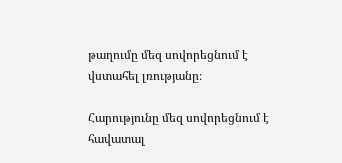թաղումը մեզ սովորեցնում է վստահել լռությանը։

Հարությունը մեզ սովորեցնում է հավատալ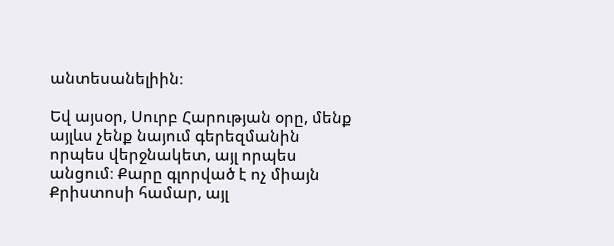անտեսանելիին։

Եվ այսօր, Սուրբ Հարության օրը, մենք այլևս չենք նայում գերեզմանին որպես վերջնակետ, այլ որպես անցում։ Քարը գլորված է ոչ միայն Քրիստոսի համար, այլ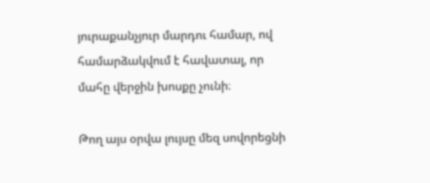յուրաքանչյուր մարդու համար, ով համարձակվում է հավատալ, որ մահը վերջին խոսքը չունի։

Թող այս օրվա լույսը մեզ սովորեցնի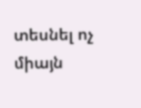տեսնել ոչ միայն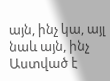այն, ինչ կա, այլ նաև այն, ինչ Աստված է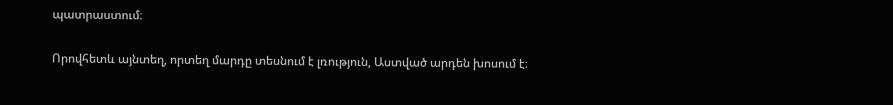պատրաստում։

Որովհետև այնտեղ, որտեղ մարդը տեսնում է լռություն, Աստված արդեն խոսում է։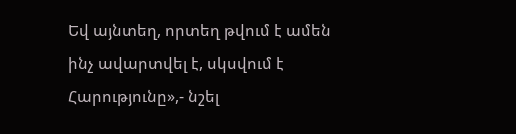Եվ այնտեղ, որտեղ թվում է ամեն ինչ ավարտվել է, սկսվում է Հարությունը»,- նշել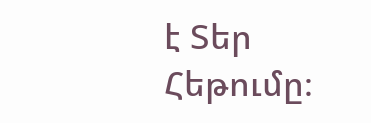է Տեր Հեթումը։